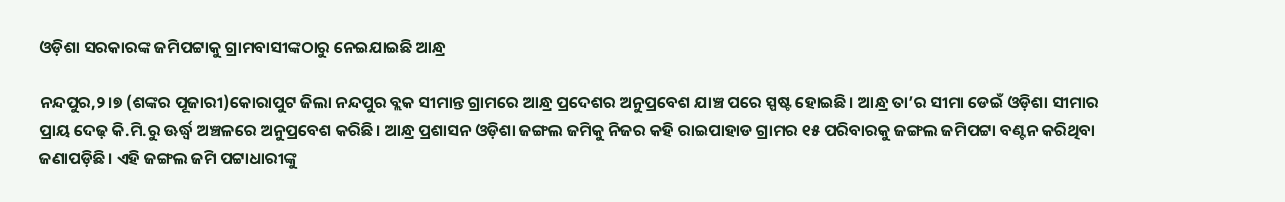ଓଡ଼ିଶା ସରକାରଙ୍କ ଜମିପଟ୍ଟାକୁ ଗ୍ରାମବାସୀଙ୍କଠାରୁ ନେଇଯାଇଛି ଆନ୍ଧ୍ର

ନନ୍ଦପୁର,୨।୭ (ଶଙ୍କର ପୂଜାରୀ)କୋରାପୁଟ ଜିଲା ନନ୍ଦପୁର ବ୍ଲକ ସୀମାନ୍ତ ଗ୍ରାମରେ ଆନ୍ଧ୍ର ପ୍ରଦେଶର ଅନୁପ୍ରବେଶ ଯାଞ୍ଚ ପରେ ସ୍ପଷ୍ଟ ହୋଇଛି। ଆନ୍ଧ୍ର ତା’ର ସୀମା ଡେଇଁ ଓଡ଼ିଶା ସୀମାର ପ୍ରାୟ ଦେଢ଼ କି.ମି.ରୁ ଊର୍ଦ୍ଧ୍ୱ ଅଞ୍ଚଳରେ ଅନୁପ୍ରବେଶ କରିଛି। ଆନ୍ଧ୍ର ପ୍ରଶାସନ ଓଡ଼ିଶା ଜଙ୍ଗଲ ଜମିକୁ ନିଜର କହି ରାଇପାହାଡ ଗ୍ରାମର ୧୫ ପରିବାରକୁ ଜଙ୍ଗଲ ଜମିପଟ୍ଟା ବଣ୍ଟନ କରିଥିବା ଜଣାପଡ଼ିଛି। ଏହି ଜଙ୍ଗଲ ଜମି ପଟ୍ଟାଧାରୀଙ୍କୁ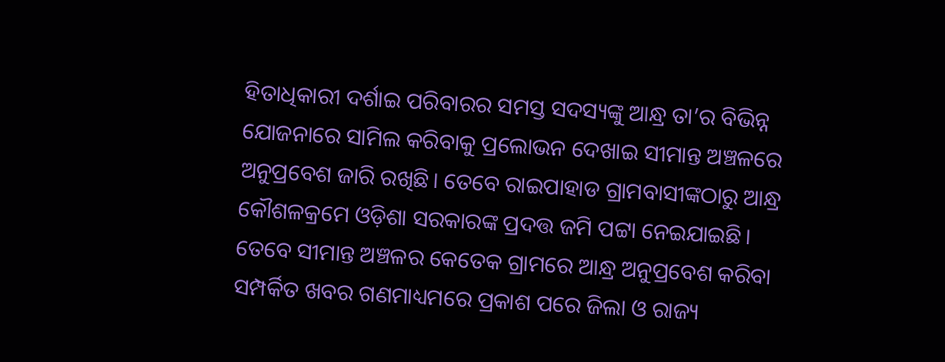ହିତାଧିକାରୀ ଦର୍ଶାଇ ପରିବାରର ସମସ୍ତ ସଦସ୍ୟଙ୍କୁ ଆନ୍ଧ୍ର ତା’ର ବିଭିନ୍ନ ଯୋଜନାରେ ସାମିଲ କରିବାକୁ ପ୍ରଲୋଭନ ଦେଖାଇ ସୀମାନ୍ତ ଅଞ୍ଚଳରେ ଅନୁପ୍ରବେଶ ଜାରି ରଖିଛି। ତେବେ ରାଇପାହାଡ ଗ୍ରାମବାସୀଙ୍କଠାରୁ ଆନ୍ଧ୍ର କୌଶଳକ୍ରମେ ଓଡ଼ିଶା ସରକାରଙ୍କ ପ୍ରଦତ୍ତ ଜମି ପଟ୍ଟା ନେଇଯାଇଛି।
ତେବେ ସୀମାନ୍ତ ଅଞ୍ଚଳର କେତେକ ଗ୍ରାମରେ ଆନ୍ଧ୍ର ଅନୁପ୍ରବେଶ କରିବା ସମ୍ପର୍କିତ ଖବର ଗଣମାଧ୍ୟମରେ ପ୍ରକାଶ ପରେ ଜିଲା ଓ ରାଜ୍ୟ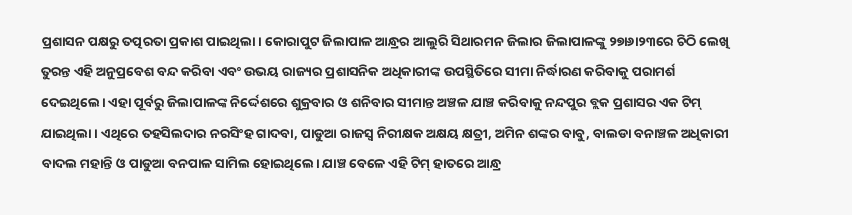ପ୍ରଶାସନ ପକ୍ଷରୁ ତତ୍ପରତା ପ୍ରକାଶ ପାଇଥିଲା। କୋରାପୁଟ ଜିଲାପାଳ ଆନ୍ଧ୍ରର ଆଲୁରି ସିଥାରମନ ଜିଲାର ଜିଲାପାଳଙ୍କୁ ୨୭ା୬ା୨୩ରେ ଚିଠି ଲେଖି ତୁରନ୍ତ ଏହି ଅନୁପ୍ରବେଶ ବନ୍ଦ କରିବା ଏବଂ ଉଭୟ ରାଜ୍ୟର ପ୍ରଶାସନିକ ଅଧିକାରୀଙ୍କ ଉପସ୍ଥିତିରେ ସୀମା ନିର୍ଦ୍ଧାରଣ କରିବାକୁ ପରାମର୍ଶ ଦେଇଥିଲେ। ଏହା ପୂର୍ବରୁ ଜିଲାପାଳଙ୍କ ନିର୍ଦ୍ଦେଶରେ ଶୁକ୍ରବାର ଓ ଶନିବାର ସୀମାନ୍ତ ଅଞ୍ଚଳ ଯାଞ୍ଚ କରିବାକୁ ନନ୍ଦପୁର ବ୍ଲକ ପ୍ରଶାସର ଏକ ଟିମ୍‌ ଯାଇଥିଲା। ଏଥିରେ ତହସିଲଦାର ନରସିଂହ ଗାଦବା, ପାଡୁଆ ରାଜସ୍ବ ନିରୀକ୍ଷକ ଅକ୍ଷୟ କ୍ଷତ୍ରୀ, ଅମିନ ଶଙ୍କର ବାବୁ, ବାଲଡା ବନାଞ୍ଚଳ ଅଧିକାରୀ ବାଦଲ ମହାନ୍ତି ଓ ପାଡୁଆ ବନପାଳ ସାମିଲ ହୋଇଥିଲେ। ଯାଞ୍ଚ ବେଳେ ଏହି ଟିମ୍‌ ହାତରେ ଆନ୍ଧ୍ର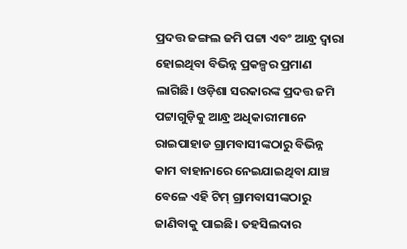ପ୍ରଦତ୍ତ ଜଙ୍ଗଲ ଜମି ପଟ୍ଟା ଏବଂ ଆନ୍ଧ୍ର ଦ୍ୱାରା ହୋଇଥିବା ବିଭିନ୍ନ ପ୍ରକଳ୍ପର ପ୍ରମାଣ ଲାଗିଛି। ଓଡ଼ିଶା ସରକାରଙ୍କ ପ୍ରଦତ୍ତ ଜମି ପଟ୍ଟାଗୁଡ଼ିକୁ ଆନ୍ଧ୍ର ଅଧିକାରୀମାନେ ରାଇପାହାଡ ଗ୍ରାମବାସୀଙ୍କଠାରୁ ବିଭିନ୍ନ କାମ ବାହାନାରେ ନେଇଯାଇଥିବା ଯାଞ୍ଚ ବେଳେ ଏହି ଟିମ୍‌ ଗ୍ରାମବାସୀଙ୍କଠାରୁ ଜାଣିବାକୁ ପାଇଛି। ତହସିଲଦାର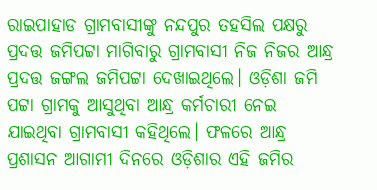ରାଇପାହାଡ ଗ୍ରାମବାସୀଙ୍କୁ ନନ୍ଦପୁର ତହସିଲ ପକ୍ଷରୁ ପ୍ରଦତ୍ତ ଜମିପଟ୍ଟା ମାଗିବାରୁ ଗ୍ରାମବାସୀ ନିଜ ନିଜର ଆନ୍ଧ୍ର ପ୍ରଦତ୍ତ ଜଙ୍ଗଲ ଜମିପଟ୍ଟା ଦେଖାଇଥିଲେ। ଓଡ଼ିଶା ଜମି ପଟ୍ଟା ଗ୍ରାମକୁ ଆସୁଥିବା ଆନ୍ଧ୍ର କର୍ମଚାରୀ ନେଇ ଯାଇଥିବା ଗ୍ରାମବାସୀ କହିଥିଲେ। ଫଳରେ ଆନ୍ଧ୍ର ପ୍ରଶାସନ ଆଗାମୀ ଦିନରେ ଓଡ଼ିଶାର ଏହି ଜମିର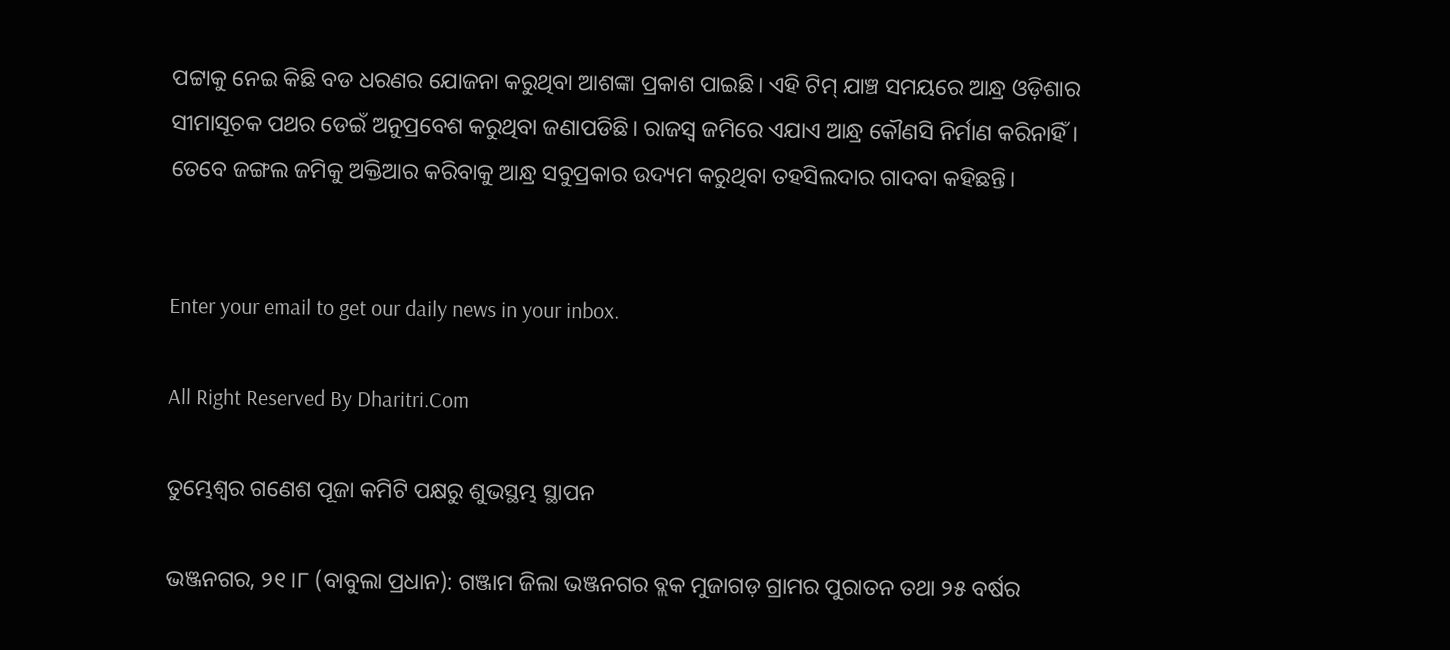ପଟ୍ଟାକୁ ନେଇ କିଛି ବଡ ଧରଣର ଯୋଜନା କରୁଥିବା ଆଶଙ୍କା ପ୍ରକାଶ ପାଇଛି। ଏହି ଟିମ୍‌ ଯାଞ୍ଚ ସମୟରେ ଆନ୍ଧ୍ର ଓଡ଼ିଶାର ସୀମାସୂଚକ ପଥର ଡେଇଁ ଅନୁପ୍ରବେଶ କରୁଥିବା ଜଣାପଡିଛି। ରାଜସ୍ବ ଜମିରେ ଏଯାଏ ଆନ୍ଧ୍ର କୌଣସି ନିର୍ମାଣ କରିନାହିଁ। ତେବେ ଜଙ୍ଗଲ ଜମିକୁ ଅକ୍ତିଆର କରିବାକୁ ଆନ୍ଧ୍ର ସବୁପ୍ରକାର ଉଦ୍ୟମ କରୁଥିବା ତହସିଲଦାର ଗାଦବା କହିଛନ୍ତି।


Enter your email to get our daily news in your inbox.

All Right Reserved By Dharitri.Com

ତୁମ୍ଭେଶ୍ୱର ଗଣେଶ ପୂଜା କମିଟି ପକ୍ଷରୁ ଶୁଭସ୍ଥମ୍ଭ ସ୍ଥାପନ

ଭଞ୍ଜନଗର, ୨୧।୮ (ବାବୁଲା ପ୍ରଧାନ): ଗଞ୍ଜାମ ଜିଲା ଭଞ୍ଜନଗର ବ୍ଲକ ମୁଜାଗଡ଼ ଗ୍ରାମର ପୁରାତନ ତଥା ୨୫ ବର୍ଷର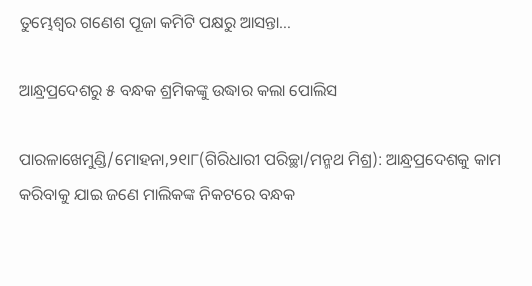ତୁମ୍ଭେଶ୍ୱର ଗଣେଶ ପୂଜା କମିଟି ପକ୍ଷରୁ ଆସନ୍ତା…

ଆନ୍ଧ୍ରପ୍ରଦେଶରୁ ୫ ବନ୍ଧକ ଶ୍ରମିକଙ୍କୁ ଉଦ୍ଧାର କଲା ପୋଲିସ

ପାରଳାଖେମୁଣ୍ଡି/ମୋହନା,୨୧ା୮(ଗିରିଧାରୀ ପରିଚ୍ଛା/ମନ୍ମଥ ମିଶ୍ର): ଆନ୍ଧ୍ରପ୍ରଦେଶକୁ କାମ କରିବାକୁ ଯାଇ ଜଣେ ମାଲିକଙ୍କ ନିକଟରେ ବନ୍ଧକ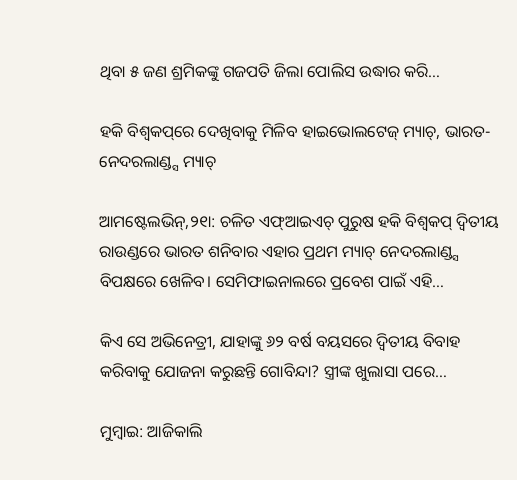ଥିବା ୫ ଜଣ ଶ୍ରମିକଙ୍କୁ ଗଜପତି ଜିଲା ପୋଲିସ ଉଦ୍ଧାର କରି…

ହକି ବିଶ୍ୱକପ୍‌ରେ ଦେଖିବାକୁ ମିଳିବ ହାଇଭୋଲଟେଜ୍‌ ମ୍ୟାଚ୍‌, ଭାରତ-ନେଦରଲାଣ୍ଡ୍ସ ମ୍ୟାଚ୍‌

ଆମଷ୍ଟେଲଭିନ୍‌,୨୧ା: ଚଳିତ ଏଫ୍‌ଆଇଏଚ୍‌ ପୁରୁଷ ହକି ବିଶ୍ୱକପ୍‌ ଦ୍ୱିତୀୟ ରାଉଣ୍ଡରେ ଭାରତ ଶନିବାର ଏହାର ପ୍ରଥମ ମ୍ୟାଚ୍‌ ନେଦରଲାଣ୍ଡ୍ସ ବିପକ୍ଷରେ ଖେଳିବ। ସେମିଫାଇନାଲରେ ପ୍ରବେଶ ପାଇଁ ଏହି…

କିଏ ସେ ଅଭିନେତ୍ରୀ, ଯାହାଙ୍କୁ ୬୨ ବର୍ଷ ବୟସରେ ଦ୍ୱିତୀୟ ବିବାହ କରିବାକୁ ଯୋଜନା କରୁଛନ୍ତି ଗୋବିନ୍ଦା? ସ୍ତ୍ରୀଙ୍କ ଖୁଲାସା ପରେ…

ମୁମ୍ବାଇ: ଆଜିକାଲି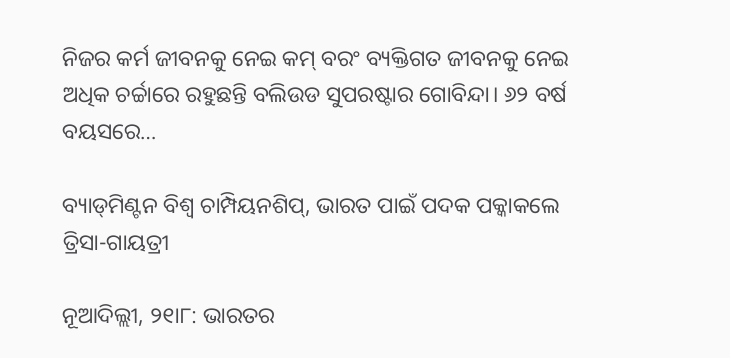ନିଜର କର୍ମ ଜୀବନକୁ ନେଇ କମ୍‌ ବରଂ ବ୍ୟକ୍ତିଗତ ଜୀବନକୁ ନେଇ ଅଧିକ ଚର୍ଚ୍ଚାରେ ରହୁଛନ୍ତି ବଲିଉଡ ସୁପରଷ୍ଟାର ଗୋବିନ୍ଦା। ୬୨ ବର୍ଷ ବୟସରେ…

ବ୍ୟାଡ୍‌ମିଣ୍ଟନ ବିଶ୍ୱ ଚାମ୍ପିୟନଶିପ୍‌, ଭାରତ ପାଇଁ ପଦକ ପକ୍କାକଲେ ତ୍ରିସା-ଗାୟତ୍ରୀ

ନୂଆଦିଲ୍ଲୀ, ୨୧ା୮: ଭାରତର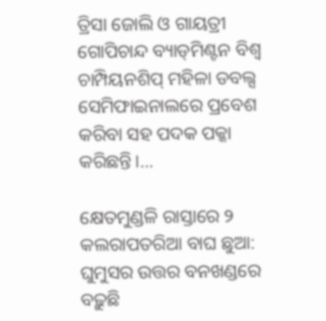ତ୍ରିସା ଜୋଲି ଓ ଗାୟତ୍ରୀ ଗୋପିଚାନ୍ଦ ବ୍ୟାଡ୍‌ମିଣ୍ଟନ ବିଶ୍ୱ ଚାମ୍ପିୟନଶିପ୍‌ ମହିଳା ଡବଲ୍ସ ସେମିଫାଇନାଲରେ ପ୍ରବେଶ କରିବା ସହ ପଦକ ପକ୍କା କରିଛନ୍ତି।…

କ୍ଷେତମୁଣ୍ଡଳି ରାସ୍ତାରେ ୨ କଲରାପତରିଆ ବାଘ ଛୁଆ: ଘୁମୁସର ଉତ୍ତର ବନଖଣ୍ଡରେ ବଢ଼ୁଛି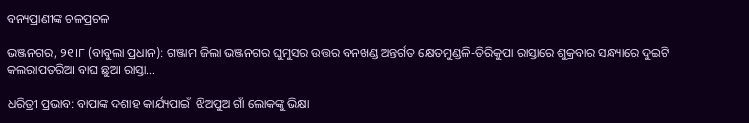ବନ୍ୟପ୍ରାଣୀଙ୍କ ଚଳପ୍ରଚଳ

ଭଞ୍ଜନଗର, ୨୧।୮ (ବାବୁଲା ପ୍ରଧାନ): ଗଞ୍ଜାମ ଜିଲା ଭଞ୍ଜନଗର ଘୁମୁସର ଉତ୍ତର ବନଖଣ୍ଡ ଅନ୍ତର୍ଗତ କ୍ଷେତମୁଣ୍ଡଳି-ତିରିକୁପା ରାସ୍ତାରେ ଶୁକ୍ରବାର ସନ୍ଧ୍ୟାରେ ଦୁଇଟି କଲରାପତରିଆ ବାଘ ଛୁଆ ରାସ୍ତା…

ଧରିତ୍ରୀ ପ୍ରଭାବ: ବାପାଙ୍କ ଦଶାହ କାର୍ଯ୍ୟପାଇଁ  ଝିଅପୁଅ ଗାଁ ଲୋକଙ୍କୁ ଭିକ୍ଷା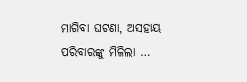ମାଗିବା ଘଟଣା, ଅସହାୟ ପରିବାରଙ୍କୁ ମିଳିଲା …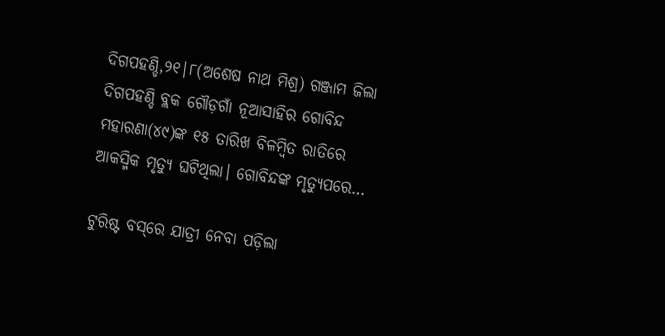ଦିଗପହଣ୍ଡି,୨୧|୮(ଅଶେଷ ନାଥ ମିଶ୍ର) ଗଞ୍ଜାମ ଜିଲା ଦିଗପହଣ୍ଡି ବ୍ଲକ ଗୌଡ଼ଗାଁ ନୂଆସାହିର ଗୋବିନ୍ଦ ମହାରଣା(୪୯)ଙ୍କ ୧୫ ତାରିଖ ବିଳମ୍ବିତ ରାତିରେ ଆକସ୍ମିକ ମୃତ୍ୟୁ ଘଟିଥିଲା। ଗୋବିନ୍ଦଙ୍କ ମୃତ୍ୟୁପରେ…

ଟୁରିଷ୍ଟ ବସ୍‌ରେ ଯାତ୍ରୀ ନେବା ପଡ଼ିଲା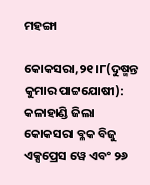ମହଙ୍ଗା

କୋକସରା,୨୧।୮(ଦୁଷ୍ମନ୍ତ କୁମାର ପାଟ୍ଟଯୋଷୀ): କଳାହାଣ୍ଡି ଜିଲା କୋକସରା ବ୍ଳକ ବିଜୁ ଏକ୍ସପ୍ରେସ ୱେ ଏବଂ ୨୬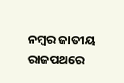ନମ୍ବର ଜାତୀୟ ରାଜପଥରେ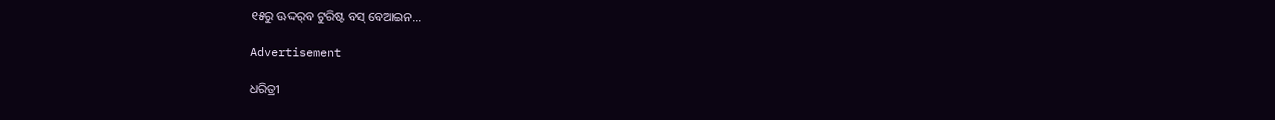୧୫ରୁ ଊଦ୍ଦର୍‌ବ ଟୁରିଷ୍ଟ ବସ୍‌ ବେଆଇନ…

Advertisement

ଧରିତ୍ରୀ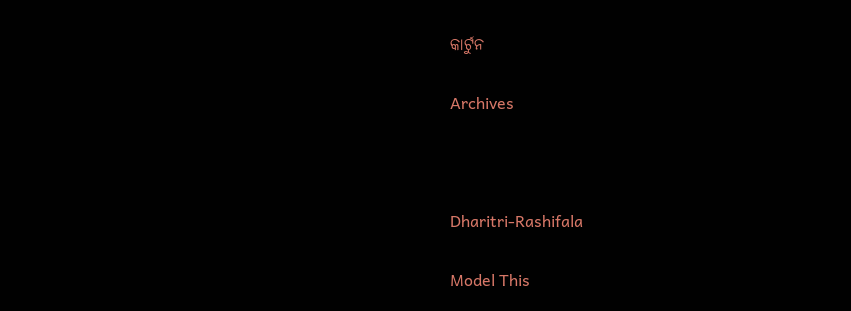କାର୍ଟୁନ

Archives



Dharitri-Rashifala

Model This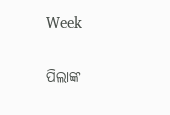Week

ପିଲାଙ୍କ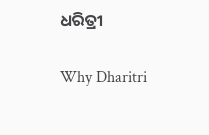ଧରିତ୍ରୀ

Why Dharitri